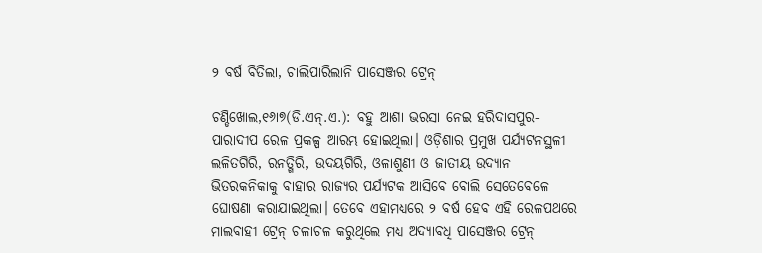୨ ବର୍ଷ ବିତିଲା, ଚାଲିପାରିଲାନି ପାସେଞ୍ଜର ଟ୍ରେନ୍‌

ଚଣ୍ଡିଖୋଲ,୧୬ା୭(ଡି.ଏନ୍‌.ଏ.): ବହୁ ଆଶା ଭରସା ନେଇ ହରିଦାସପୁର-ପାରାଦୀପ ରେଳ ପ୍ରକଳ୍ପ ଆରମ୍ଭ ହୋଇଥିଲା। ଓଡ଼ିଶାର ପ୍ରମୁଖ ପର୍ଯ୍ୟଟନସ୍ଥଳୀ ଲଳିତଗିରି, ରନତ୍ଗିରି, ଉଦୟଗିରି, ଓଳାଶୁଣୀ ଓ ଜାତୀୟ ଉଦ୍ୟାନ ଭିତରକନିକାକୁ ବାହାର ରାଜ୍ୟର ପର୍ଯ୍ୟଟକ ଆସିବେ ବୋଲି ସେତେବେଳେ ଘୋଷଣା କରାଯାଇଥିଲା। ତେବେ ଏହାମଧ୍ୟରେ ୨ ବର୍ଷ ହେବ ଏହି ରେଳପଥରେ ମାଲବାହୀ ଟ୍ରେନ୍‌ ଚଳାଚଳ କରୁଥିଲେ ମଧ୍ୟ ଅଦ୍ୟାବଧି ପାସେଞ୍ଜର ଟ୍ରେନ୍‌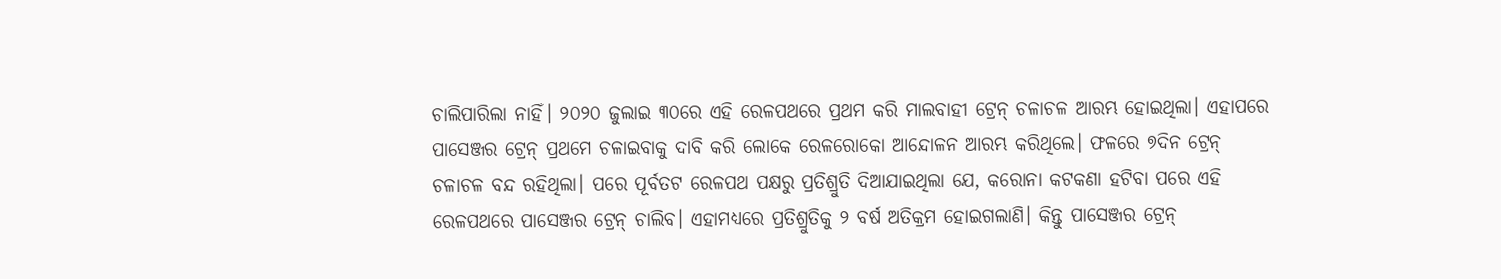ଚାଲିପାରିଲା ନାହିଁ। ୨୦୨୦ ଜୁଲାଇ ୩୦ରେ ଏହି ରେଳପଥରେ ପ୍ରଥମ କରି ମାଲବାହୀ ଟ୍ରେନ୍‌ ଚଳାଚଳ ଆରମ୍ଭ ହୋଇଥିଲା। ଏହାପରେ ପାସେଞ୍ଜର ଟ୍ରେନ୍‌ ପ୍ରଥମେ ଚଳାଇବାକୁ ଦାବି କରି ଲୋକେ ରେଳରୋକୋ ଆନ୍ଦୋଳନ ଆରମ୍ଭ କରିଥିଲେ। ଫଳରେ ୭ଦିନ ଟ୍ରେନ୍‌ ଚଳାଚଳ ବନ୍ଦ ରହିଥିଲା। ପରେ ପୂର୍ବତଟ ରେଳପଥ ପକ୍ଷରୁ ପ୍ରତିଶ୍ରୁତି ଦିଆଯାଇଥିଲା ଯେ, କରୋନା କଟକଣା ହଟିବା ପରେ ଏହି ରେଳପଥରେ ପାସେଞ୍ଜର ଟ୍ରେନ୍‌ ଚାଲିବ। ଏହାମଧ୍ୟରେ ପ୍ରତିଶ୍ରୁତିକୁ ୨ ବର୍ଷ ଅତିକ୍ରମ ହୋଇଗଲାଣି। କିନ୍ତୁ ପାସେଞ୍ଜର ଟ୍ରେନ୍‌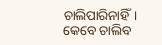ଚାଲିପାରିନାହିଁ। କେବେ ଚାଲିବ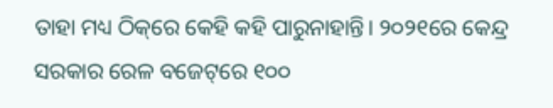ତାହା ମଧ୍ୟ ଠିକ୍‌ରେ କେହି କହି ପାରୁନାହାନ୍ତି। ୨୦୨୧ରେ କେନ୍ଦ୍ର ସରକାର ରେଳ ବଜେଟ୍‌ରେ ୧୦୦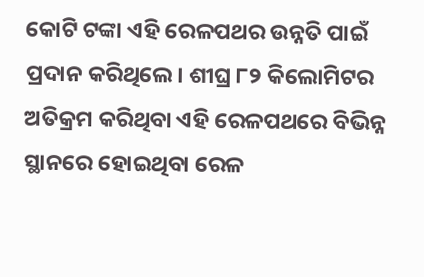କୋଟି ଟଙ୍କା ଏହି ରେଳପଥର ଉନ୍ନତି ପାଇଁ ପ୍ରଦାନ କରିଥିଲେ। ଶୀଘ୍ର ୮୨ କିଲୋମିଟର ଅତିକ୍ରମ କରିଥିବା ଏହି ରେଳପଥରେ ବିଭିନ୍ନ ସ୍ଥାନରେ ହୋଇଥିବା ରେଳ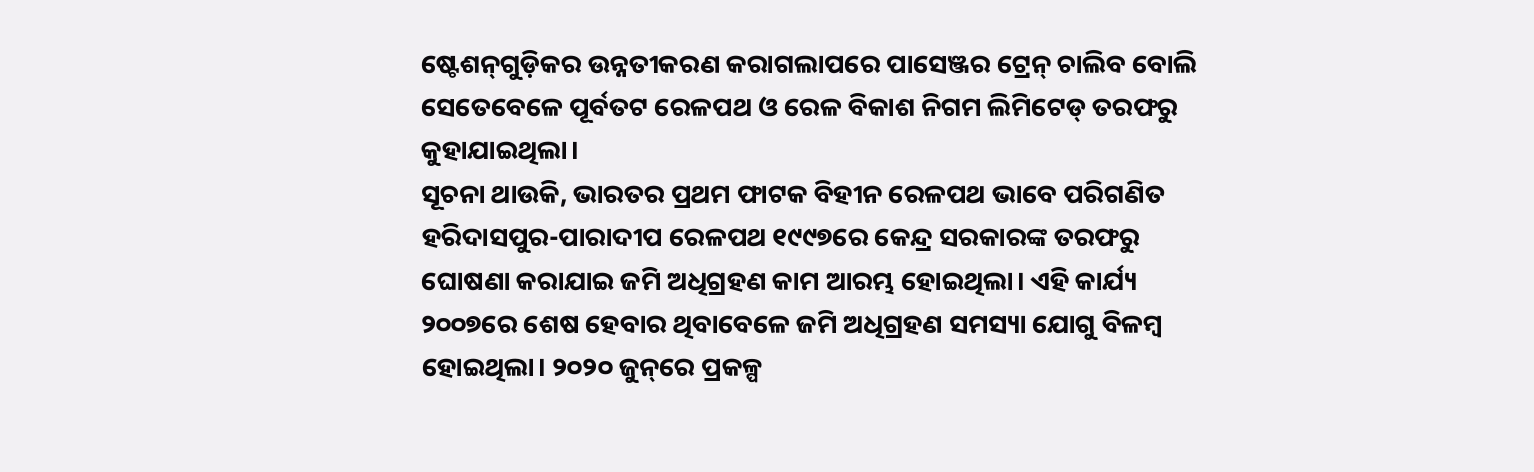ଷ୍ଟେଶନ୍‌ଗୁଡ଼ିକର ଉନ୍ନତୀକରଣ କରାଗଲାପରେ ପାସେଞ୍ଜର ଟ୍ରେନ୍‌ ଚାଲିବ ବୋଲି ସେତେବେଳେ ପୂର୍ବତଟ ରେଳପଥ ଓ ରେଳ ବିକାଶ ନିଗମ ଲିମିଟେଡ୍‌ ତରଫରୁ କୁହାଯାଇଥିଲା।
ସୂଚନା ଥାଉକି, ଭାରତର ପ୍ରଥମ ଫାଟକ ବିହୀନ ରେଳପଥ ଭାବେ ପରିଗଣିତ ହରିଦାସପୁର-ପାରାଦୀପ ରେଳପଥ ୧୯୯୭ରେ କେନ୍ଦ୍ର ସରକାରଙ୍କ ତରଫରୁ ଘୋଷଣା କରାଯାଇ ଜମି ଅଧିଗ୍ରହଣ କାମ ଆରମ୍ଭ ହୋଇଥିଲା। ଏହି କାର୍ଯ୍ୟ ୨୦୦୭ରେ ଶେଷ ହେବାର ଥିବାବେଳେ ଜମି ଅଧିଗ୍ରହଣ ସମସ୍ୟା ଯୋଗୁ ବିଳମ୍ବ ହୋଇଥିଲା। ୨୦୨୦ ଜୁନ୍‌ରେ ପ୍ରକଳ୍ପ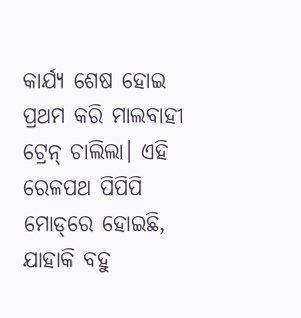କାର୍ଯ୍ୟ ଶେଷ ହୋଇ ପ୍ରଥମ କରି ମାଲବାହୀ ଟ୍ରେନ୍‌ ଚାଲିଲା। ଏହି ରେଳପଥ ପିପିପି ମୋଡ୍‌ରେ ହୋଇଛି, ଯାହାକି ବହୁ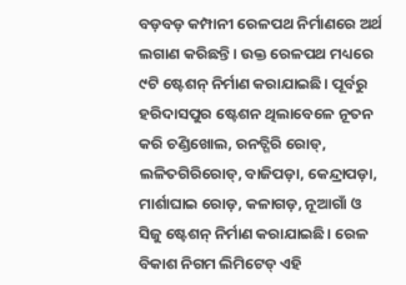ବଡ଼ବଡ଼ କମ୍ପାନୀ ରେଳପଥ ନିର୍ମାଣରେ ଅର୍ଥ ଲଗାଣ କରିଛନ୍ତି। ଉକ୍ତ ରେଳପଥ ମଧ୍ୟରେ ୯ଟି ଷ୍ଟେଶନ୍‌ ନିର୍ମାଣ କରାଯାଇଛି। ପୂର୍ବରୁ ହରିଦାସପୁର ଷ୍ଟେଶନ ଥିଲାବେଳେ ନୂତନ କରି ଚଣ୍ଡିଖୋଲ, ରନତ୍ଗିରି ରୋଡ୍‌, ଲଳିତଗିରିରୋଡ୍‌, ବାଜିପଡ଼ା, କେନ୍ଦ୍ରାପଡ଼ା, ମାର୍ଶାଘାଇ ରୋଡ଼, କଳାଗଡ଼, ନୂଆଗାଁ ଓ ସିଜୁ ଷ୍ଟେଶନ୍‌ ନିର୍ମାଣ କରାଯାଇଛି। ରେଳ ବିକାଶ ନିଗମ ଲିମିଟେଡ୍‌ ଏହି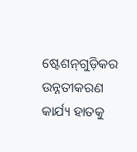ଷ୍ଟେଶନ୍‌ଗୁଡ଼ିକର ଉନ୍ନତୀକରଣ କାର୍ଯ୍ୟ ହାତକୁ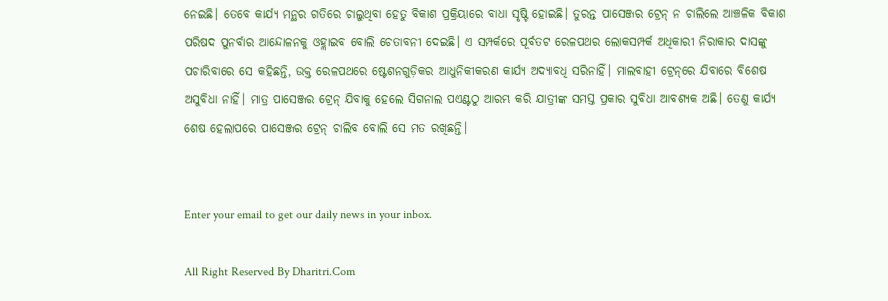ନେଇଛି। ତେବେ କାର୍ଯ୍ୟ ମନ୍ଥର ଗତିରେ ଚାଲୁଥିବା ହେତୁ ବିକାଶ ପ୍ରକ୍ରିୟାରେ ବାଧା ସୃଷ୍ଟି ହୋଇଛି। ତୁରନ୍ତ ପାସେଞ୍ଜର ଟ୍ରେନ୍‌ ନ ଚାଲିଲେ ଆଞ୍ଚଳିକ ବିକାଶ ପରିଷଦ ପୁନର୍ବାର ଆନ୍ଦୋଳନକୁ ଓହ୍ଲାଇବ ବୋଲି ଚେତାବନୀ ଦେଇଛି। ଏ ସମ୍ପର୍କରେ ପୂର୍ବତଟ ରେଳପଥର ଲୋକସମ୍ପର୍କ ଅଧିକାରୀ ନିରାକାର ଦାସଙ୍କୁ ପଚାରିବାରେ ସେ କହିଛନ୍ତି, ଉକ୍ତ ରେଳପଥରେ ଷ୍ଟେଶନଗୁଡ଼ିକର ଆଧୁନିକୀକରଣ କାର୍ଯ୍ୟ ଅଦ୍ୟାବଧି ସରିନାହିଁ। ମାଲବାହୀ ଟ୍ରେନ୍‌ରେ ଯିବାରେ ବିଶେଷ ଅସୁବିଧା ନାହିଁ। ମାତ୍ର ପାସେଞ୍ଜର ଟ୍ରେନ୍‌ ଯିବାକୁ ହେଲେ ସିଗନାଲ ପଏଣ୍ଟଠୁ ଆରମ୍ଭ କରି ଯାତ୍ରୀଙ୍କ ସମସ୍ତ ପ୍ରକାର ସୁବିଧା ଆବଶ୍ୟକ ଅଛି। ତେଣୁ କାର୍ଯ୍ୟ ଶେଷ ହେଲାପରେ ପାସେଞ୍ଜର ଟ୍ରେନ୍‌ ଚାଲିବ ବୋଲି ସେ ମତ ରଖିଛନ୍ତି।


Enter your email to get our daily news in your inbox.

All Right Reserved By Dharitri.Com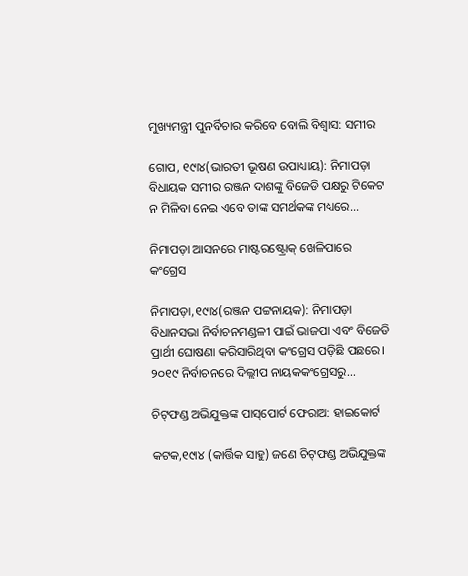ମୁଖ୍ୟମନ୍ତ୍ରୀ ପୁନର୍ବିଚାର କରିବେ ବୋଲି ବିଶ୍ୱାସ: ସମୀର

ଗୋପ, ୧୯ା୪(ଭାରତୀ ଭୂଷଣ ଉପାଧ୍ୟାୟ): ନିମାପଡ଼ା ବିଧାୟକ ସମୀର ରଞ୍ଜନ ଦାଶଙ୍କୁ ବିଜେଡି ପକ୍ଷରୁ ଟିକେଟ ନ ମିଳିବା ନେଇ ଏବେ ତାଙ୍କ ସମର୍ଥକଙ୍କ ମଧ୍ୟରେ...

ନିମାପଡ଼ା ଆସନରେ ମାଷ୍ଟରଷ୍ଟ୍ରୋକ୍‌ ଖେଳିପାରେ କଂଗ୍ରେସ

ନିମାପଡ଼ା,୧୯ା୪(ରଞ୍ଜନ ପଟ୍ଟନାୟକ): ନିମାପଡ଼ା ବିଧାନସଭା ନିର୍ବାଚନମଣ୍ଡଳୀ ପାଇଁ ଭାଜପା ଏବଂ ବିଜେଡି ପ୍ରାର୍ଥୀ ଘୋଷଣା କରିସାରିଥିବା କଂଗ୍ରେସ ପଡ଼ିଛି ପଛରେ। ୨୦୧୯ ନିର୍ବାଚନରେ ଦିଲ୍ଲୀପ ନାୟକକଂଗ୍ରେସରୁ...

ଚିଟ୍‌ଫଣ୍ଡ ଅଭିଯୁକ୍ତଙ୍କ ପାସ୍‌ପୋର୍ଟ ଫେରାଅ: ହାଇକୋର୍ଟ

କଟକ,୧୯ା୪ (କାର୍ତ୍ତିକ ସାହୁ) ଜଣେ ଚିଟ୍‌ଫଣ୍ଡ ଅଭିଯୁକ୍ତଙ୍କ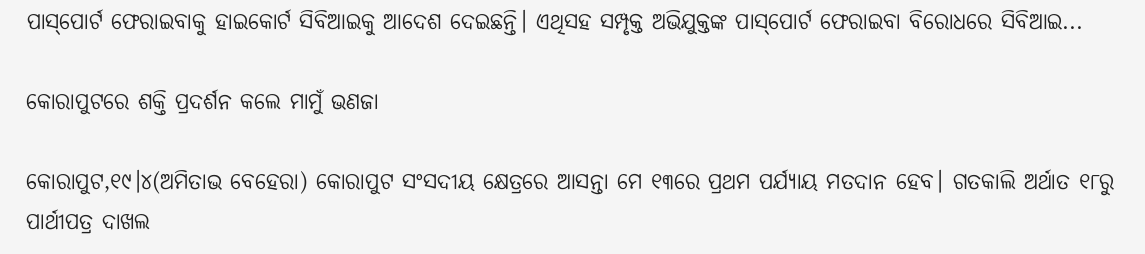ପାସ୍‌ପୋର୍ଟ ଫେରାଇବାକୁ ହାଇକୋର୍ଟ ସିବିଆଇକୁ ଆଦେଶ ଦେଇଛନ୍ତି। ଏଥିସହ ସମ୍ପୃକ୍ତ ଅଭିଯୁକ୍ତଙ୍କ ପାସ୍‌ପୋର୍ଟ ଫେରାଇବା ବିରୋଧରେ ସିବିଆଇ...

କୋରାପୁଟରେ ଶକ୍ତି ପ୍ରଦର୍ଶନ କଲେ ମାମୁଁ ଭଣଜା

କୋରାପୁଟ,୧୯।୪(ଅମିତାଭ ବେହେରା) କୋରାପୁଟ ସଂସଦୀୟ କ୍ଷେତ୍ରରେ ଆସନ୍ତା ମେ ୧୩ରେ ପ୍ରଥମ ପର୍ଯ୍ୟାୟ ମତଦାନ ହେବ। ଗତକାଲି ଅର୍ଥାତ ୧୮ରୁ ପାର୍ଥୀପତ୍ର ଦାଖଲ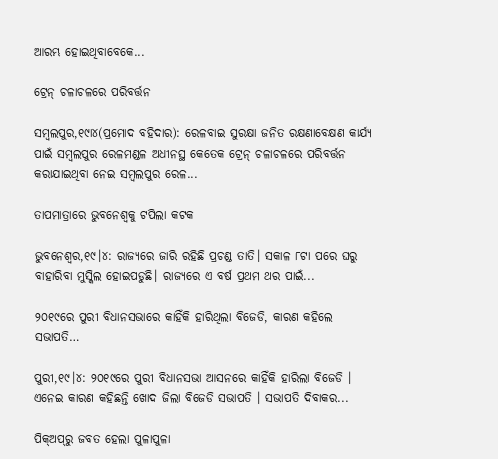ଆରମ୍ଭ ହୋଇଥିବାବେକେ...

ଟ୍ରେନ୍‌ ଚଳାଚଳରେ ପରିବର୍ତ୍ତନ

ସମ୍ବଲପୁର,୧୯ା୪(ପ୍ରମୋଦ ବହିଦାର): ରେଳବାଇ ସୁରକ୍ଷା ଜନିତ ରକ୍ଷଣାବେକ୍ଷଣ କାର୍ଯ୍ୟ ପାଇଁ ସମ୍ବଲପୁର ରେଳମଣ୍ଡଳ ଅଧୀନସ୍ଥ କେତେକ ଟ୍ରେନ୍‌ ଚଳାଚଳରେ ପରିବର୍ତ୍ତନ କରାଯାଇଥିବା ନେଇ ସମ୍ବଲପୁର ରେଳ...

ତାପମାତ୍ରାରେ ଭୁବନେଶ୍ୱକୁ ଟପିଲା କଟକ

ଭୁବନେଶ୍ୱର,୧୯।୪: ରାଜ୍ୟରେ ଜାରି ରହିଛି ପ୍ରଚଣ୍ଡ ତାତି। ସକାଳ ୮ଟା ପରେ ଘରୁ ବାହାରିବା ମୁସ୍କିଲ ହୋଇପଡୁଛି। ରାଜ୍ୟରେ ଏ ବର୍ଷ ପ୍ରଥମ ଥର ପାଇଁ...

୨୦୧୯ରେ ପୁରୀ ବିଧାନସଭାରେ କାହିଁକି ହାରିଥିଲା ବିଜେଡି, କାରଣ କହିଲେ ସଭାପତି…

ପୁରୀ,୧୯।୪: ୨୦୧୯ରେ ପୁରୀ ବିଧାନସଭା ଆସନରେ କାହିଁକି ହାରିଲା ବିଜେଡି । ଏନେଇ କାରଣ କହିଛନ୍ତି ଖୋଦ ଜିଲା ବିଜେଡି ସଭାପତି । ସଭାପତି ଦିବାକର...

ପିକ୍‌ଅପ୍‌ରୁ ଜବତ ହେଲା ପୁଳାପୁଳା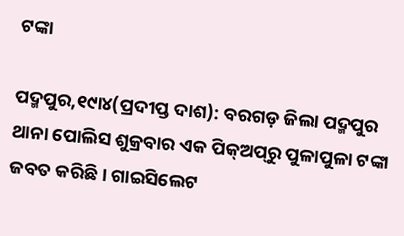ଟଙ୍କା

ପଦ୍ମପୁର,୧୯ା୪(ପ୍ରଦୀପ୍ତ ଦାଶ): ବରଗଡ଼ ଜିଲା ପଦ୍ମପୁର ଥାନା ପୋଲିସ ଶୁକ୍ରବାର ଏକ ପିକ୍‌ଅପ୍‌ରୁ ପୁଳାପୁଳା ଟଙ୍କା ଜବତ କରିଛି। ଗାଇସିଲେଟ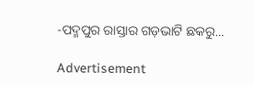-ପଦ୍ମପୁର ରାସ୍ତାର ଗଡ଼ଭାଟି ଛକରୁ...

Advertisement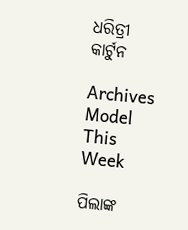ଧରିତ୍ରୀ କାର୍ଟୁନ

Archives
Model This Week

ପିଲାଙ୍କ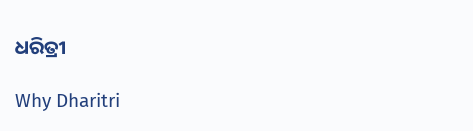ଧରିତ୍ରୀ

Why Dharitri